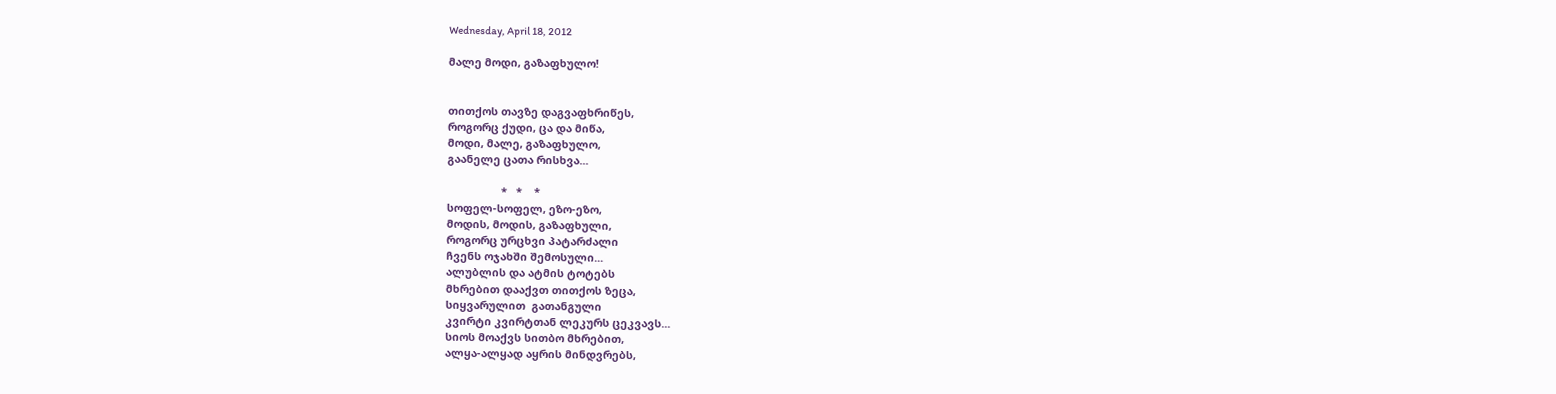Wednesday, April 18, 2012

მალე მოდი, გაზაფხულო!


თითქოს თავზე დაგვაფხრიწეს,
როგორც ქუდი, ცა და მიწა,
მოდი, მალე, გაზაფხულო,
გაანელე ცათა რისხვა...

                  *   *    *
სოფელ-სოფელ, ეზო-ეზო,
მოდის, მოდის, გაზაფხული,
როგორც ურცხვი პატარძალი
ჩვენს ოჯახში შემოსული...
ალუბლის და ატმის ტოტებს
მხრებით დააქვთ თითქოს ზეცა,
სიყვარულით  გათანგული
კვირტი კვირტთან ლეკურს ცეკვავს...
სიოს მოაქვს სითბო მხრებით,
ალყა-ალყად აყრის მინდვრებს,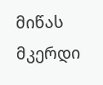მიწას მკერდი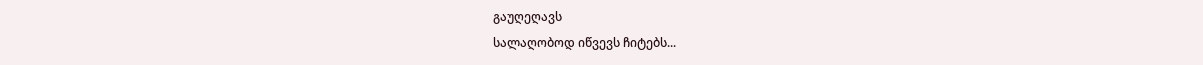გაუღეღავს
სალაღობოდ იწვევს ჩიტებს...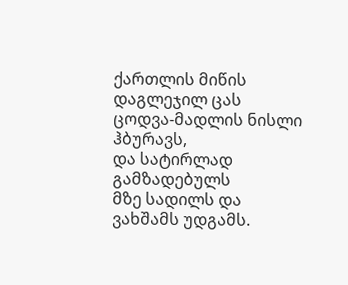ქართლის მიწის დაგლეჯილ ცას
ცოდვა-მადლის ნისლი ჰბურავს,
და სატირლად გამზადებულს
მზე სადილს და ვახშამს უდგამს.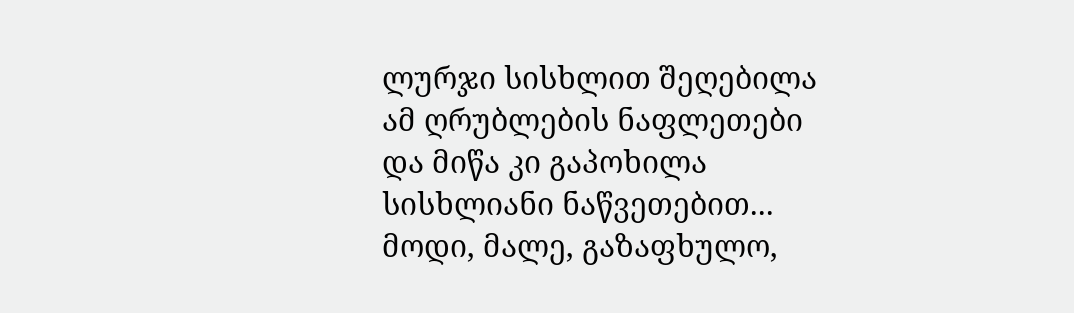ლურჯი სისხლით შეღებილა
ამ ღრუბლების ნაფლეთები
და მიწა კი გაპოხილა
სისხლიანი ნაწვეთებით...
მოდი, მალე, გაზაფხულო,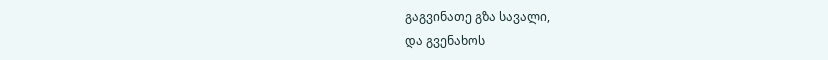გაგვინათე გზა სავალი,
და გვენახოს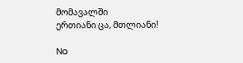მომავალში
ერთიანი ცა, მთლიანი!

No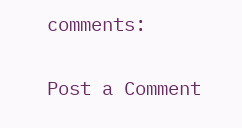comments:

Post a Comment